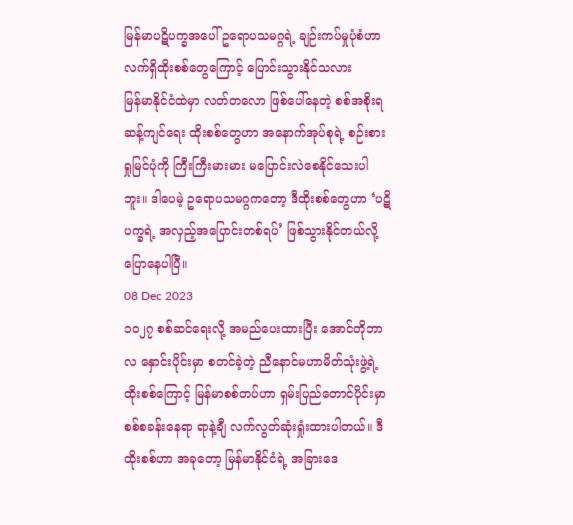မြန်မာပဋိပက္ခအပေါ် ဥရောပသမဂ္ဂရဲ့ ချဉ်းကပ်မှုပုံစံဟာ လက်ရှိထိုးစစ်တွေကြောင့် ပြောင်းသွားနိုင်သလား
မြန်မာနိုင်ငံထဲမှာ လတ်တလော ဖြစ်ပေါ်နေတဲ့ စစ်အစိုးရဆန့်ကျင်ရေး ထိုးစစ်တွေဟာ အနောက်အုပ်စုရဲ့ စဉ်းစားရှုမြင်ပုံကို ကြီးကြီးမားမား မပြောင်းလဲစေနိုင်သေးပါဘူး။ ဒါပေမဲ့ ဥရောပသမဂ္ဂကတော့ ဒီထိုးစစ်တွေဟာ ‘ပဋိပက္ခရဲ့ အလှည့်အပြောင်းတစ်ရပ်’ ဖြစ်သွားနိုင်တယ်လို့ ပြောနေပါပြီ။
08 Dec 2023
၁၀၂၇ စစ်ဆင်ရေးလို့ အမည်ပေးထားပြီး အောင်တိုဘာလ နှောင်းပိုင်းမှာ စတင်ခဲ့တဲ့ ညီနောင်မဟာမိတ်သုံးဖွဲ့ရဲ့ ထိုးစစ်ကြောင့် မြန်မာစစ်တပ်ဟာ ရှမ်းပြည်တောင်ပိုင်းမှာ စစ်စခန်းနေရာ ရာနဲ့ချီ လက်လွတ်ဆုံးရှုံးထားပါတယ်။ ဒီထိုးစစ်ဟာ အခုတော့ မြန်မာနိုင်ငံရဲ့ အခြားဒေ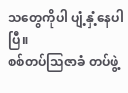သတွေကိုပါ ပျံ့နှံ့နေပါပြီ။
စစ်တပ်သြဇာခံ တပ်ဖွဲ့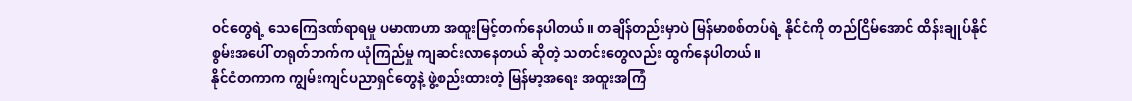ဝင်တွေရဲ့ သေကြေဒဏ်ရာရမှု ပမာဏဟာ အထူးမြင့်တက်နေပါတယ်။ တချိန်တည်းမှာပဲ မြန်မာစစ်တပ်ရဲ့ နိုင်ငံကို တည်ငြိမ်အောင် ထိန်းချုပ်နိုင်စွမ်းအပေါ် တရုတ်ဘက်က ယုံကြည်မှု ကျဆင်းလာနေတယ် ဆိုတဲ့ သတင်းတွေလည်း ထွက်နေပါတယ်။
နိုင်ငံတကာက ကျွမ်းကျင်ပညာရှင်တွေနဲ့ ဖွဲ့စည်းထားတဲ့ မြန်မာ့အရေး အထူးအကြံ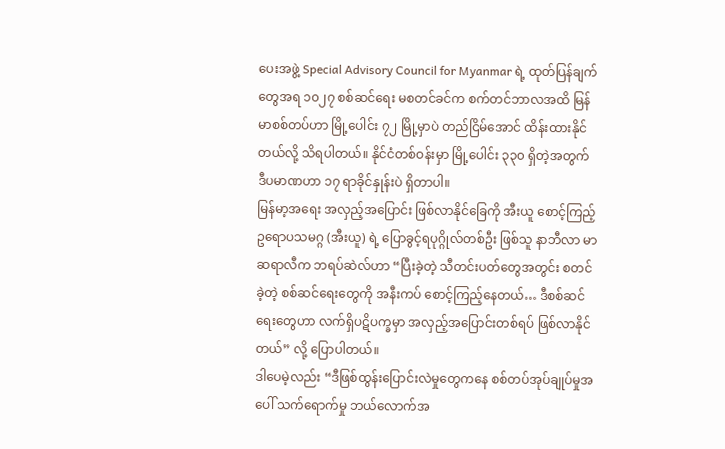ပေးအဖွဲ့ Special Advisory Council for Myanmar ရဲ့ ထုတ်ပြန်ချက်တွေအရ ၁၀၂၇ စစ်ဆင်ရေး မစတင်ခင်က စက်တင်ဘာလအထိ မြန်မာစစ်တပ်ဟာ မြို့ပေါင်း ၇၂ မြို့မှာပဲ တည်ငြိမ်အောင် ထိန်းထားနိုင်တယ်လို့ သိရပါတယ်။ နိုင်ငံတစ်ဝန်းမှာ မြို့ပေါင်း ၃၃၀ ရှိတဲ့အတွက် ဒီပမာဏဟာ ၁၇ ရာခိုင်နှုန်းပဲ ရှိတာပါ။
မြန်မာ့အရေး အလှည့်အပြောင်း ဖြစ်လာနိုင်ခြေကို အီးယူ စောင့်ကြည့်
ဥရောပသမဂ္ဂ (အီးယူ) ရဲ့ ပြောခွင့်ရပုဂ္ဂိုလ်တစ်ဦး ဖြစ်သူ နာဘီလာ မာဆရာလီက ဘရပ်ဆဲလ်ဟာ “ပြီးခဲ့တဲ့ သီတင်းပတ်တွေအတွင်း စတင်ခဲ့တဲ့ စစ်ဆင်ရေးတွေကို အနီးကပ် စောင့်ကြည့်နေတယ်… ဒီစစ်ဆင်ရေးတွေဟာ လက်ရှိပဋိပက္ခမှာ အလှည့်အပြောင်းတစ်ရပ် ဖြစ်လာနိုင်တယ်” လို့ ပြောပါတယ်။
ဒါပေမဲ့လည်း “ဒီဖြစ်ထွန်းပြောင်းလဲမှုတွေကနေ စစ်တပ်အုပ်ချုပ်မှုအပေါ် သက်ရောက်မှု ဘယ်လောက်အ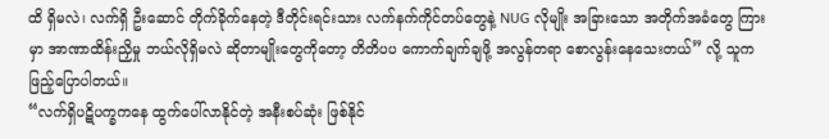ထိ ရှိမလဲ၊ လက်ရှိ ဦးဆောင် တိုက်ခိုက်နေတဲ့ ဒီတိုင်းရင်းသား လက်နက်ကိုင်တပ်တွေနဲ့ NUG လိုမျိုး အခြားသော အတိုက်အခံတွေ ကြားမှာ အာဏာထိန်းညှိမှု ဘယ်လိုရှိမလဲ ဆိုတာမျိုးတွေကိုတော့ တိတိပပ ကောက်ချက်ချဖို့ အလွန်တရာ စောလွန်းနေသေးတယ်” လို့ သူက ဖြည့်ပြောပါတယ်။
“လက်ရှိပဋိပက္ခကနေ ထွက်ပေါ်လာနိုင်တဲ့ အနီးစပ်ဆုံး ဖြစ်နိုင်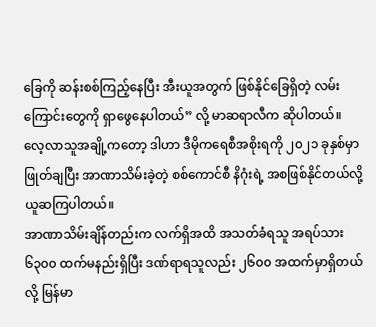ခြေကို ဆန်းစစ်ကြည့်နေပြီး အီးယူအတွက် ဖြစ်နိုင်ခြေရှိတဲ့ လမ်းကြောင်းတွေကို ရှာဖွေနေပါတယ်” လို့ မာဆရာလီက ဆိုပါတယ်။
လေ့လာသူအချို့ကတော့ ဒါဟာ ဒီမိုကရေစီအစိုးရကို ၂၀၂၁ ခုနှစ်မှာ ဖြုတ်ချပြီး အာဏာသိမ်းခဲ့တဲ့ စစ်ကောင်စီ နိဂုံးရဲ့ အစဖြစ်နိုင်တယ်လို့ ယူဆကြပါတယ်။
အာဏာသိမ်းချိန်တည်းက လက်ရှိအထိ အသတ်ခံရသူ အရပ်သား ၆၃၀၀ ထက်မနည်းရှိပြီး ဒဏ်ရာရသူလည်း ၂၆၀၀ အထက်မှာရှိတယ်လို့ မြန်မာ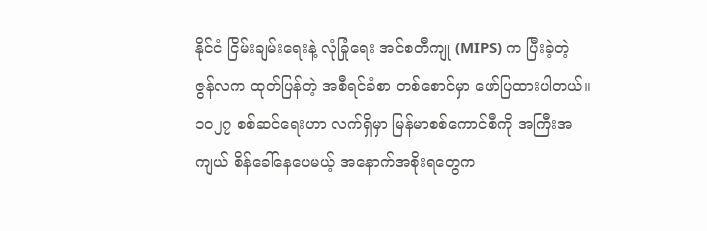နိုင်ငံ ငြိမ်းချမ်းရေးနဲ့ လုံခြုံရေး အင်စတီကျု (MIPS) က ပြီးခဲ့တဲ့ ဇွန်လက ထုတ်ပြန်တဲ့ အစီရင်ခံစာ တစ်စောင်မှာ ဖော်ပြထားပါတယ်။
၁၀၂၇ စစ်ဆင်ရေးဟာ လက်ရှိမှာ မြန်မာစစ်ကောင်စီကို အကြီးအကျယ် စိန်ခေါ်နေပေမယ့် အနောက်အစိုးရတွေက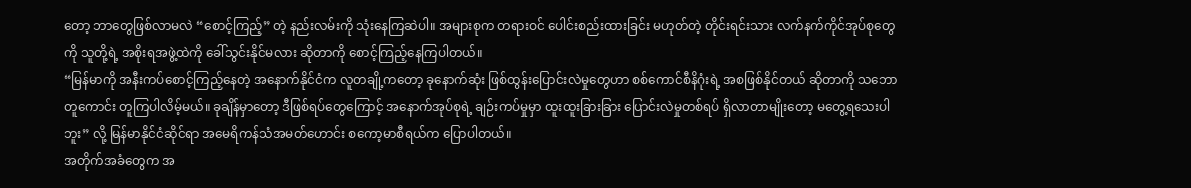တော့ ဘာတွေဖြစ်လာမလဲ “စောင့်ကြည့်” တဲ့ နည်းလမ်းကို သုံးနေကြဆဲပါ။ အများစုက တရားဝင် ပေါင်းစည်းထားခြင်း မဟုတ်တဲ့ တိုင်းရင်းသား လက်နက်ကိုင်အုပ်စုတွေကို သူတို့ရဲ့ အစိုးရအဖွဲ့ထဲကို ခေါ်သွင်းနိုင်မလား ဆိုတာကို စောင့်ကြည့်နေကြပါတယ်။
“မြန်မာကို အနီးကပ်စောင့်ကြည့်နေတဲ့ အနောက်နိုင်ငံက လူတချို့ကတော့ ခုနောက်ဆုံး ဖြစ်ထွန်းပြောင်းလဲမှုတွေဟာ စစ်ကောင်စီနိဂုံးရဲ့ အစဖြစ်နိုင်တယ် ဆိုတာကို သဘောတူကောင်း တူကြပါလိမ့်မယ်။ ခုချိန်မှာတော့ ဒီဖြစ်ရပ်တွေကြောင့် အနောက်အုပ်စုရဲ့ ချဉ်းကပ်မှုမှာ ထူးထူးခြားခြား ပြောင်းလဲမှုတစ်ရပ် ရှိလာတာမျိုးတော့ မတွေ့ရသေးပါဘူး” လို့ မြန်မာနိုင်ငံဆိုင်ရာ အမေရိကန်သံအမတ်ဟောင်း စကော့မာစီရယ်က ပြောပါတယ်။
အတိုက်အခံတွေက အ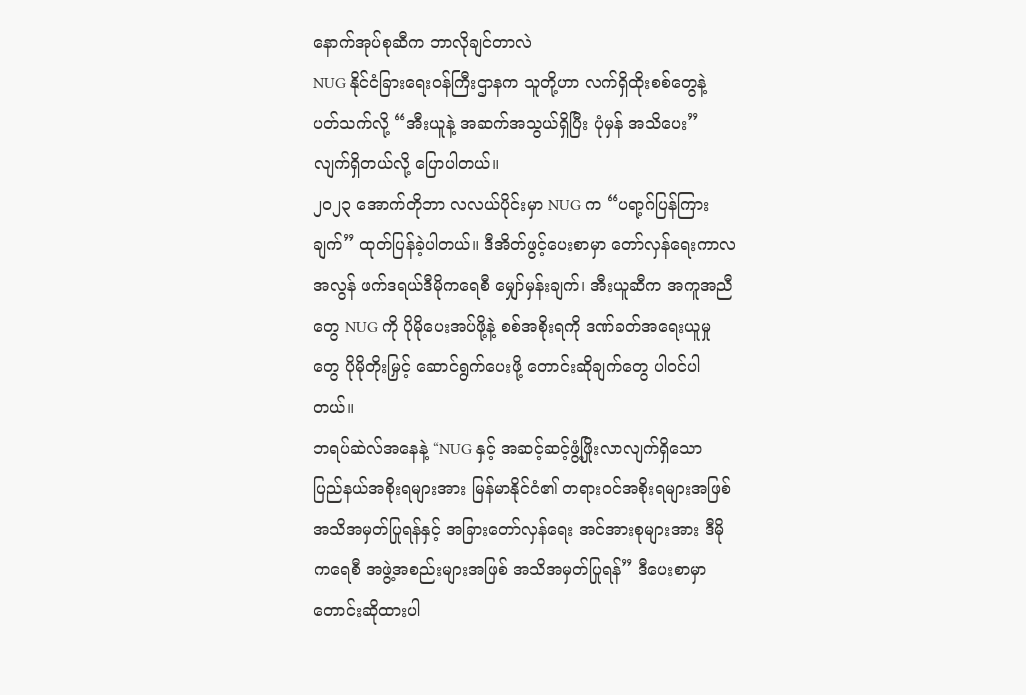နောက်အုပ်စုဆီက ဘာလိုချင်တာလဲ
NUG နိုင်ငံခြားရေးဝန်ကြီးဌာနက သူတို့ဟာ လက်ရှိထိုးစစ်တွေနဲ့ ပတ်သက်လို့ “အီးယူနဲ့ အဆက်အသွယ်ရှိပြီး ပုံမှန် အသိပေး” လျက်ရှိတယ်လို့ ပြောပါတယ်။
၂၀၂၃ အောက်တိုဘာ လလယ်ပိုင်းမှာ NUG က “ပရာ့ဂ်ပြန်ကြားချက်” ထုတ်ပြန်ခဲ့ပါတယ်။ ဒီအိတ်ဖွင့်ပေးစာမှာ တော်လှန်ရေးကာလအလွန် ဖက်ဒရယ်ဒီမိုကရေစီ မျှော်မှန်းချက်၊ အီးယူဆီက အကူအညီတွေ NUG ကို ပိုမိုပေးအပ်ဖို့နဲ့ စစ်အစိုးရကို ဒဏ်ခတ်အရေးယူမှုတွေ ပိုမိုတိုးမြှင့် ဆောင်ရွက်ပေးဖို့ တောင်းဆိုချက်တွေ ပါဝင်ပါတယ်။
ဘရပ်ဆဲလ်အနေနဲ့ “NUG နှင့် အဆင့်ဆင့်ဖွံ့ဖြိုးလာလျက်ရှိသော ပြည်နယ်အစိုးရများအား မြန်မာနိုင်ငံ၏ တရားဝင်အစိုးရများအဖြစ် အသိအမှတ်ပြုရန်နှင့် အခြားတော်လှန်ရေး အင်အားစုများအား ဒီမိုကရေစီ အဖွဲ့အစည်းများအဖြစ် အသိအမှတ်ပြုရန်” ဒီပေးစာမှာ တောင်းဆိုထားပါ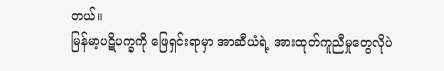တယ်။
မြန်မာ့ပဋိပက္ခကို ဖြေရှင်းရာမှာ အာဆီယံရဲ့ အားထုတ်ကူညီမှုတွေလိုပဲ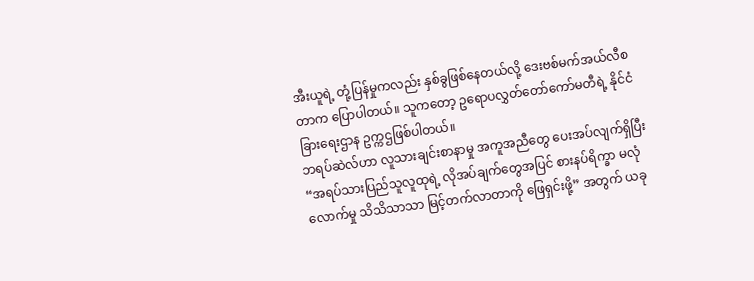အီးယူရဲ့ တုံ့ပြန်မှုကလည်း နှစ်ခွဖြစ်နေတယ်လို့ ဒေးဗစ်မက်အယ်လီစတာက ပြောပါတယ်။ သူကတော့ ဥရောပလွှတ်တော်ကော်မတီရဲ့ နိုင်ငံခြားရေးဌာန ဥက္ကဌဖြစ်ပါတယ်။
ဘရပ်ဆဲလ်ဟာ လူသားချင်းစာနာမှု အကူအညီတွေ ပေးအပ်လျက်ရှိပြီး “အရပ်သားပြည်သူလူထုရဲ့ လိုအပ်ချက်တွေအပြင် စားနပ်ရိက္ခာ မလုံလောက်မှု သိသိသာသာ မြင့်တက်လာတာကို ဖြေရှင်းဖို့” အတွက် ယခု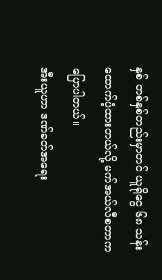နှစ် တစ်နှစ်တည်းမှာတင် ယူရိုငွေ ၆၈ သန်း ထောက်ပံ့ထားတယ်လို့ မက်အယ်လီစတာက ပြောပါတယ်။
အီးယူဟာ ဒဏ်ခတ်အရေး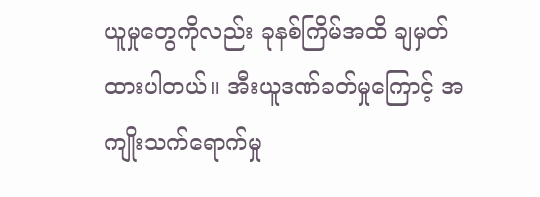ယူမှုတွေကိုလည်း ခုနစ်ကြိမ်အထိ ချမှတ်ထားပါတယ်။ အီးယူဒဏ်ခတ်မှုကြောင့် အကျိုးသက်ရောက်မှု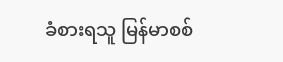ခံစားရသူ မြန်မာစစ်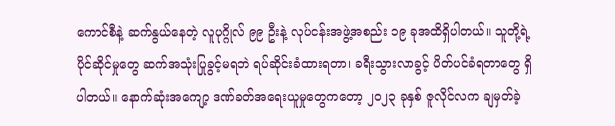ကောင်စီနဲ့ ဆက်နွယ်နေတဲ့ လူပုဂ္ဂိုလ် ၉၉ ဦးနဲ့ လုပ်ငန်းအဖွဲ့အစည်း ၁၉ ခုအထိရှိပါတယ်။ သူတို့ရဲ့ ပိုင်ဆိုင်မှုတွေ ဆက်အသုံးပြုခွင့်မရဘဲ ရပ်ဆိုင်းခံထားရတာ၊ ခရီးသွားလာခွင့် ပိတ်ပင်ခံရတာတွေ ရှိပါတယ်။ နောက်ဆုံးအကျော့ ဒဏ်ခတ်အရေးယူမှုတွေကတော့ ၂၀၂၃ ခုနှစ် ဇူလိုင်လက ချမှတ်ခဲ့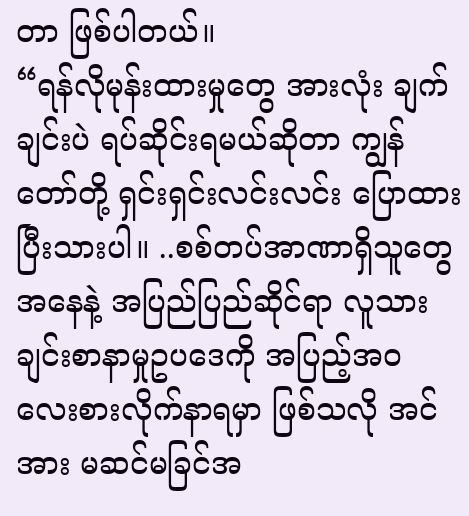တာ ဖြစ်ပါတယ်။
“ရန်လိုမုန်းထားမှုတွေ အားလုံး ချက်ချင်းပဲ ရပ်ဆိုင်းရမယ်ဆိုတာ ကျွန်တော်တို့ ရှင်းရှင်းလင်းလင်း ပြောထားပြီးသားပါ။ ..စစ်တပ်အာဏာရှိသူတွေ အနေနဲ့ အပြည်ပြည်ဆိုင်ရာ လူသားချင်းစာနာမှုဥပဒေကို အပြည့်အဝ လေးစားလိုက်နာရမှာ ဖြစ်သလို အင်အား မဆင်မခြင်အ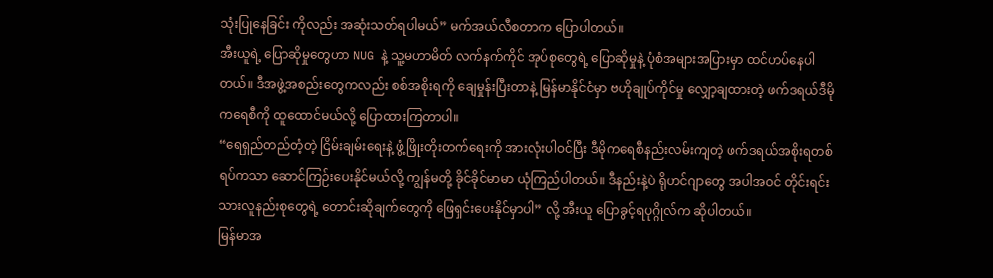သုံးပြုနေခြင်း ကိုလည်း အဆုံးသတ်ရပါမယ်” မက်အယ်လီစတာက ပြောပါတယ်။
အီးယူရဲ့ ပြောဆိုမှုတွေဟာ NUG နဲ့ သူ့မဟာမိတ် လက်နက်ကိုင် အုပ်စုတွေရဲ့ ပြောဆိုမှုနဲ့ ပုံစံအများအပြားမှာ ထင်ဟပ်နေပါတယ်။ ဒီအဖွဲ့အစည်းတွေကလည်း စစ်အစိုးရကို ချေမှုန်းပြီးတာနဲ့ မြန်မာနိုင်ငံမှာ ဗဟိုချုပ်ကိုင်မှု လျှော့ချထားတဲ့ ဖက်ဒရယ်ဒီမိုကရေစီကို ထူထောင်မယ်လို့ ပြောထားကြတာပါ။
“ရေရှည်တည်တံ့တဲ့ ငြိမ်းချမ်းရေးနဲ့ ဖွံ့ဖြိုးတိုးတက်ရေးကို အားလုံးပါဝင်ပြီး ဒီမိုကရေစီနည်းလမ်းကျတဲ့ ဖက်ဒရယ်အစိုးရတစ်ရပ်ကသာ ဆောင်ကြဉ်းပေးနိုင်မယ်လို့ ကျွန်မတို့ ခိုင်ခိုင်မာမာ ယုံကြည်ပါတယ်။ ဒီနည်းနဲ့ပဲ ရိုဟင်ဂျာတွေ အပါအဝင် တိုင်းရင်းသားလူနည်းစုတွေရဲ့ တောင်းဆိုချက်တွေကို ဖြေရှင်းပေးနိုင်မှာပါ” လို့ အီးယူ ပြောခွင့်ရပုဂ္ဂိုလ်က ဆိုပါတယ်။
မြန်မာအ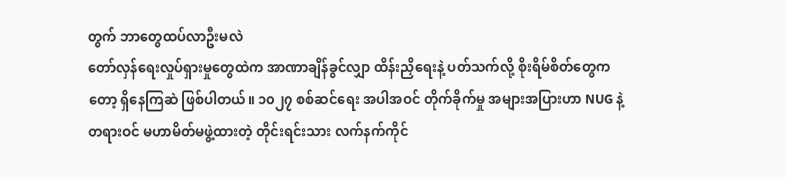တွက် ဘာတွေထပ်လာဦးမလဲ
တော်လှန်ရေးလှုပ်ရှားမှုတွေထဲက အာဏာချိန်ခွင်လျှာ ထိန်းညှိရေးနဲ့ ပတ်သက်လို့ စိုးရိမ်စိတ်တွေကတော့ ရှိနေကြဆဲ ဖြစ်ပါတယ်။ ၁၀၂၇ စစ်ဆင်ရေး အပါအဝင် တိုက်ခိုက်မှု အများအပြားဟာ NUG နဲ့ တရားဝင် မဟာမိတ်မဖွဲ့ထားတဲ့ တိုင်းရင်းသား လက်နက်ကိုင်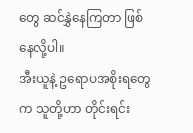တွေ ဆင်နွှဲနေကြတာ ဖြစ်နေလို့ပါ။
အီးယူနဲ့ ဥရောပအစိုးရတွေက သူတို့ဟာ တိုင်းရင်း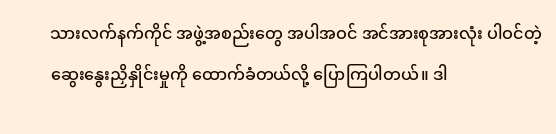သားလက်နက်ကိုင် အဖွဲ့အစည်းတွေ အပါအဝင် အင်အားစုအားလုံး ပါဝင်တဲ့ ဆွေးနွေးညှိနှိုင်းမှုကို ထောက်ခံတယ်လို့ ပြောကြပါတယ်။ ဒါ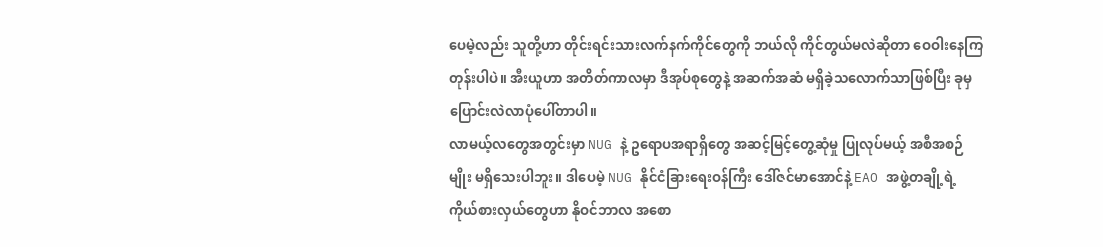ပေမဲ့လည်း သူတို့ဟာ တိုင်းရင်းသားလက်နက်ကိုင်တွေကို ဘယ်လို ကိုင်တွယ်မလဲဆိုတာ ဝေဝါးနေကြတုန်းပါပဲ။ အီးယူဟာ အတိတ်ကာလမှာ ဒီအုပ်စုတွေနဲ့ အဆက်အဆံ မရှိခဲ့သလောက်သာဖြစ်ပြီး ခုမှ ပြောင်းလဲလာပုံပေါ်တာပါ။
လာမယ့်လတွေအတွင်းမှာ NUG နဲ့ ဥရောပအရာရှိတွေ အဆင့်မြင့်တွေ့ဆုံမှု ပြုလုပ်မယ့် အစီအစဉ်မျိုး မရှိသေးပါဘူး။ ဒါပေမဲ့ NUG နိုင်ငံခြားရေးဝန်ကြီး ဒေါ်ဇင်မာအောင်နဲ့ EAO အဖွဲ့တချို့ရဲ့ ကိုယ်စားလှယ်တွေဟာ နိုဝင်ဘာလ အစော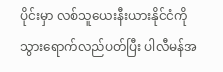ပိုင်းမှာ လစ်သူယေးနီးယားနိုင်ငံကို သွားရောက်လည်ပတ်ပြီး ပါလီမန်အ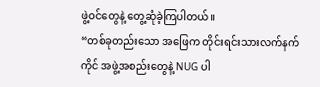ဖွဲ့ဝင်တွေနဲ့ တွေ့ဆုံခဲ့ကြပါတယ်။
“တစ်ခုတည်းသော အဖြေက တိုင်းရင်းသားလက်နက်ကိုင် အဖွဲ့အစည်းတွေနဲ့ NUG ပါ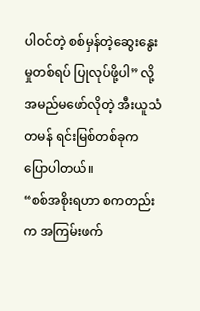ပါဝင်တဲ့ စစ်မှန်တဲ့ဆွေးနွေးမှုတစ်ရပ် ပြုလုပ်ဖို့ပါ” လို့ အမည်မဖော်လိုတဲ့ အီးယူသံတမန် ရင်းမြစ်တစ်ခုက ပြောပါတယ်။
“စစ်အစိုးရဟာ စကတည်းက အကြမ်းဖက်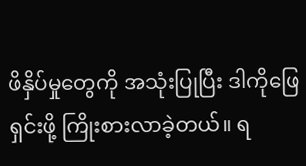ဖိနှိပ်မှုတွေကို အသုံးပြုပြီး ဒါကိုဖြေရှင်းဖို့ ကြိုးစားလာခဲ့တယ်။ ရ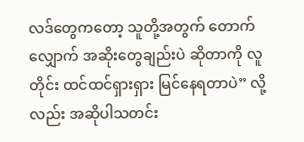လဒ်တွေကတော့ သူတို့အတွက် တောက်လျှောက် အဆိုးတွေချည်းပဲ ဆိုတာကို လူတိုင်း ထင်ထင်ရှားရှား မြင်နေရတာပဲ” လို့လည်း အဆိုပါသတင်း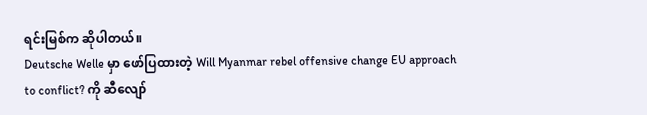ရင်းမြစ်က ဆိုပါတယ်။
Deutsche Welle မှာ ဖော်ပြထားတဲ့ Will Myanmar rebel offensive change EU approach to conflict? ကို ဆီလျော်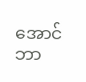အောင် ဘာ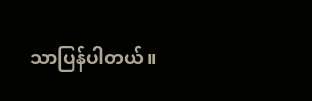သာပြန်ပါတယ်။